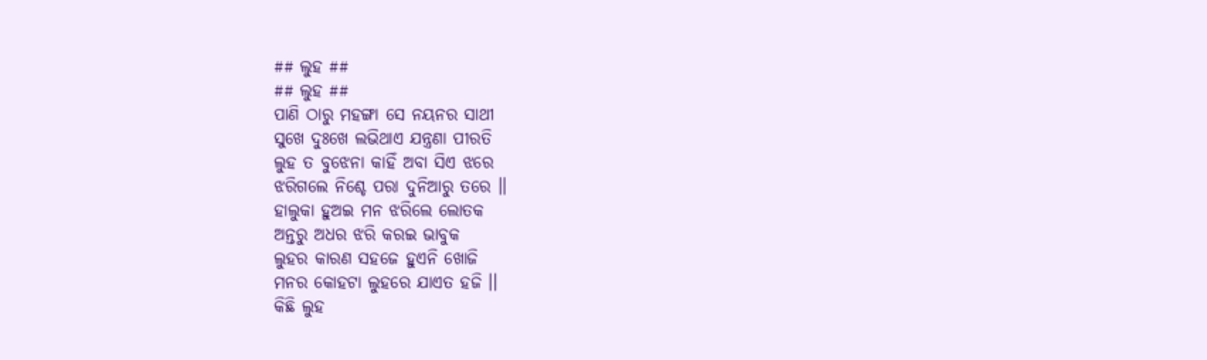## ଲୁହ ##
## ଲୁହ ##
ପାଣି ଠାରୁ ମହଙ୍ଗା ସେ ନୟନର ସାଥୀ
ସୁଖେ ଦୁଃଖେ ଲଭିଥାଏ ଯନ୍ତ୍ରଣା ପୀରତି
ଲୁହ ତ ବୁଝେନା କାହିଁ ଅବା ସିଏ ଝରେ
ଝରିଗଲେ ନିଶ୍ଚେ ପରା ଦୁନିଆରୁ ତରେ ।।
ହାଲୁକା ହୁଅଇ ମନ ଝରିଲେ ଲୋତକ
ଅନ୍ତରୁ ଅଧର ଝରି କରଇ ଭାବୁକ
ଲୁହର କାରଣ ସହଜେ ହୁଏନି ଖୋଜି
ମନର କୋହଟା ଲୁହରେ ଯାଏତ ହଜି ।।
କିଛି ଲୁହ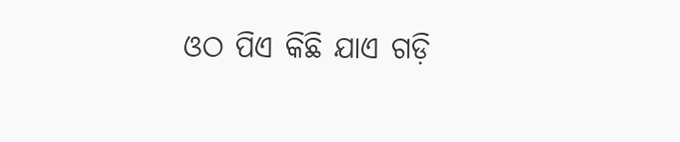ଓଠ ପିଏ କିଛି ଯାଏ ଗଡ଼ି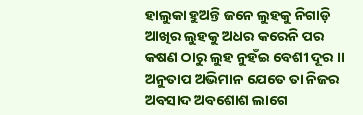ହାଲୁକା ହୁଅନ୍ତି ଜନେ ଲୁହକୁ ନିଗାଡ଼ି
ଆଖିର ଲୁହକୁ ଅଧର କରେନି ପର
କଷଣ ଠାରୁ ଲୁହ ନୁହଁଇ ବେଶୀ ଦୂର ।।
ଅନୁତାପ ଅଭିମାନ ଯେତେ ତା ନିଜର
ଅବସାଦ ଅବଶୋଶ ଲାଗେ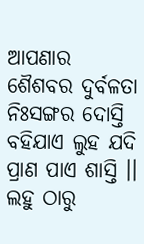ଆପଣାର
ଶୈଶବର ଦୁର୍ବଳତା ନିଃସଙ୍ଗର ଦୋସ୍ତି
ବହିଯାଏ ଲୁହ ଯଦି ପ୍ରାଣ ପାଏ ଶାସ୍ତି ।।
ଲହୁ ଠାରୁ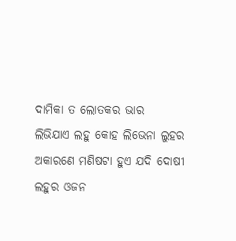ଦାମିକା ତ ଲୋତକର ଭାର
ଲିଭିଯାଏ ଲହୁ କୋହ ଲିଭେନା ଲୁହର
ଅକାରଣେ ମଣିଷଟା ହୁଏ ଯଦି ଦୋଷୀ
ଲହୁର ଓଜନ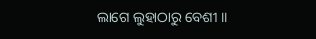ଲାଗେ ଲୁହାଠାରୁ ବେଶୀ ।।